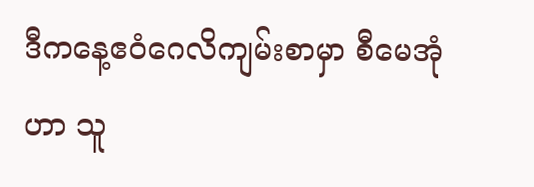ဒီကနေ့ဧဝံဂေလိကျမ်းစာမှာ စီမေအုံဟာ သူ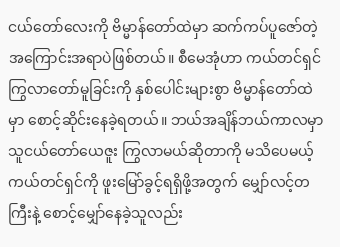ငယ်တော်လေးကို ဗိမ္မာန်တော်ထဲမှာ ဆက်ကပ်ပူဇော်တဲ့ အကြောင်းအရာပဲဖြစ်တယ်။ စီမေအုံဟာ ကယ်တင်ရှင် ကြွလာတော်မူခြင်းကို နှစ်ပေါင်းများစွာ ဗိမ္မာန်တော်ထဲမှာ စောင့်ဆိုင်းနေခဲ့ရတယ်။ ဘယ်အချိန်ဘယ်ကာလမှာ သူငယ်တော်ယေဇူး ကြွလာမယ်ဆိုတာကို မသိပေမယ့် ကယ်တင်ရှင်ကို ဖူးမြော်ခွင့်ရရှိဖို့အတွက် မျှော်လင့်တကြီးနဲ့ စောင့်မျှော်နေခဲ့သူလည်း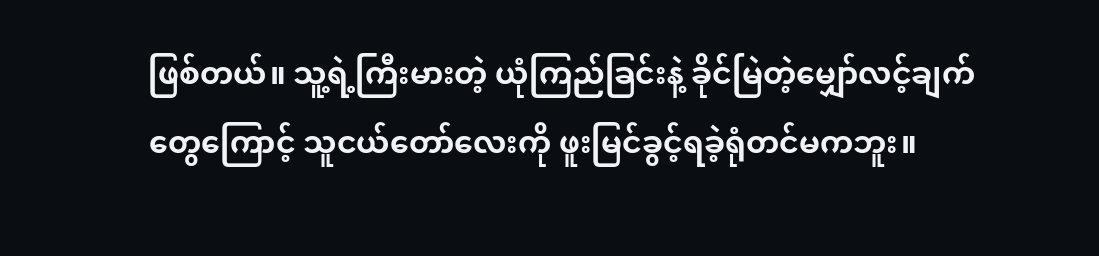ဖြစ်တယ်။ သူ့ရဲ့ကြီးမားတဲ့ ယုံကြည်ခြင်းနဲ့ ခိုင်မြဲတဲ့မျှော်လင့်ချက်တွေကြောင့် သူငယ်တော်လေးကို ဖူးမြင်ခွင့်ရခဲ့ရုံတင်မကဘူး။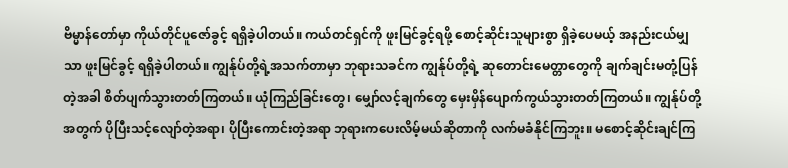ဗိမ္မာန်တော်မှာ ကိုယ်တိုင်ပူဇော်ခွင့် ရရှိခဲ့ပါတယ်။ ကယ်တင်ရှင်ကို ဖူးမြင်ခွင့်ရဖို့ စောင့်ဆိုင်းသူများစွာ ရှိခဲ့ပေမယ့် အနည်းငယ်မျှသာ ဖူးမြင်ခွင့် ရရှိခဲ့ပါတယ်။ ကျွန်ုပ်တို့ရဲ့အသက်တာမှာ ဘုရားသခင်က ကျွန်ုပ်တို့ရဲ့ ဆုတောင်းမေတ္တာတွေကို ချက်ချင်းမတုံ့ပြန်တဲ့အခါ စိတ်ပျက်သွားတတ်ကြတယ်။ ယုံကြည်ခြင်းတွေ၊ မျှော်လင့်ချက်တွေ မှေးမှိန်ပျောက်ကွယ်သွားတတ်ကြတယ်။ ကျွန်ုပ်တို့အတွက် ပိုပြီးသင့်လျော်တဲ့အရာ၊ ပိုပြီးကောင်းတဲ့အရာ ဘုရားကပေးလိမ့်မယ်ဆိုတာကို လက်မခံနိုင်ကြဘူး။ မစောင့်ဆိုင်းချင်ကြ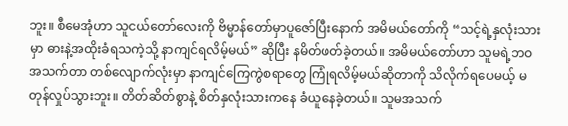ဘူး။ စီမေအုံဟာ သူငယ်တော်လေးကို ဗိမ္မာန်တော်မှာပူဇော်ပြီးနောက် အမိမယ်တော်ကို “သင့်ရဲ့နှလုံးသားမှာ ဓားနဲ့အထိုးခံရသကဲ့သို့ နာကျင်ရလိမ့်မယ်” ဆိုပြီး နမိတ်ဖတ်ခဲ့တယ်။ အမိမယ်တော်ဟာ သူမရဲ့ဘဝအသက်တာ တစ်လျောက်လုံးမှာ နာကျင်ကြေကွဲစရာတွေ ကြုံရလိမ့်မယ်ဆိုတာကို သိလိုက်ရပေမယ့် မတုန်လှုပ်သွားဘူး။ တိတ်ဆိတ်စွာနဲ့ စိတ်နှလုံးသားကနေ ခံယူနေခဲ့တယ်။ သူမအသက်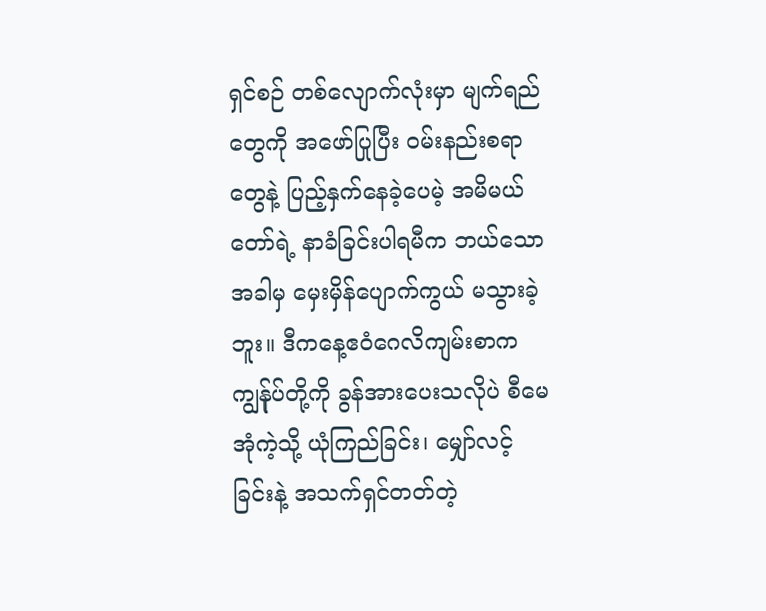ရှင်စဉ် တစ်လျောက်လုံးမှာ မျက်ရည်တွေကို အဖော်ပြုပြီး ဝမ်းနည်းစရာတွေနဲ့ ပြည့်နှက်နေခဲ့ပေမဲ့ အမိမယ်တော်ရဲ့ နာခံခြင်းပါရမီက ဘယ်သောအခါမှ မှေးမှိန်ပျောက်ကွယ် မသွားခဲ့ဘူး။ ဒီကနေ့ဧဝံဂေလိကျမ်းစာက ကျွန်ုပ်တို့ကို ခွန်အားပေးသလိုပဲ စီမေအုံကဲ့သို့ ယုံကြည်ခြင်း၊ မျှော်လင့်ခြင်းနဲ့ အသက်ရှင်တတ်တဲ့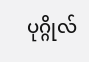ပုဂ္ဂိုလ်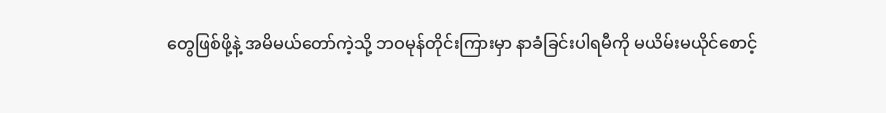တွေဖြစ်ဖို့နဲ့ အမိမယ်တော်ကဲ့သို့ ဘဝမုန်တိုင်းကြားမှာ နာခံခြင်းပါရမီကို မယိမ်းမယိုင်စောင့်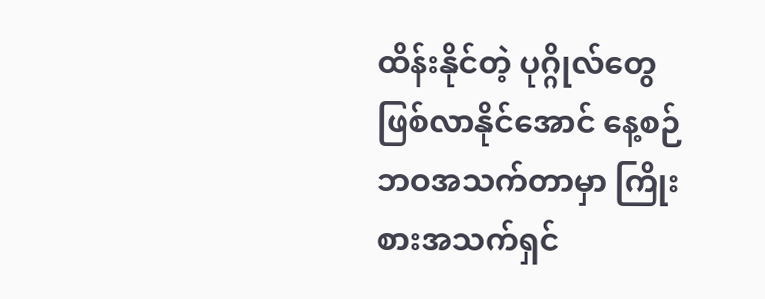ထိန်းနိုင်တဲ့ ပုဂ္ဂိုလ်တွေဖြစ်လာနိုင်အောင် နေ့စဉ်ဘဝအသက်တာမှာ ကြိုးစားအသက်ရှင်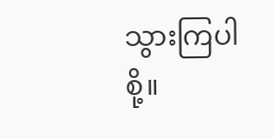သွားကြပါစို့။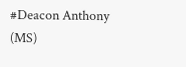#Deacon Anthony (MS)